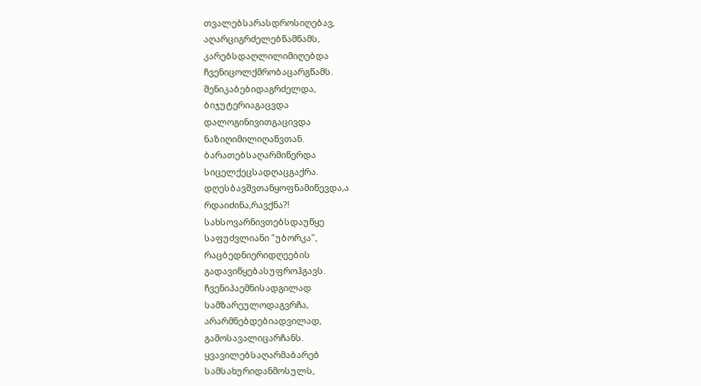თვალებსარასდროსიღებავ,
აღარციგრძელებწამწამს,
კარებსდაღლილიმიღებდა
ჩვენიცოლქმრობაცარგწამს.
შენიკაბებიდაგრძელდა,
ბიჯუტერიაგაცვდა
დალოგინივითგაცივდა
ნაზიღიმილიღაწვთან.
ბარათებსაღარმიწერდა
სიცელქეცსადღაცგაქრა.
დღესბავშვთანყოფნამიწევდა,ა
რდაიძინა,რავქნა?!
სახსოვარნივთებსდაუწყე
საფუძვლიანი "უბორკა",
რაცბედნიერიდღეების
გადავიწყებასუფროჰგავს.
ჩვენიპაემნისადგილად
სამზარეულოდაგვრჩა,
არარმნებდებიადვილად,
გამოსავალიცარჩანს.
ყვავილებსაღარმაბარებ
სამსახურიდანმოსულს,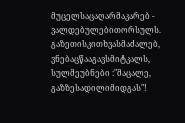მუცელსაცაღარმაკარებ -
ვალდებულებითორსულს.
გაზეთისკითხვასმაძალებ,
ვნებაცწააგავსმიტკალს,
სულმეუბნები :"მაცალე,
გაზზესადილიმიდგას"!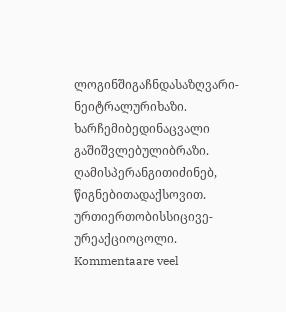ლოგინშიგაჩნდასაზღვარი-
ნეიტრალურიხაზი.
ხარჩემიბედინაცვალი
გაშიშვლებულიბრაზი.
ღამისპერანგითიძინებ,
წიგნებითადაქსოვით.
ურთიერთობისსიცივე-
ურეაქციოცოლი.
Kommentaare veel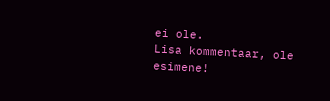ei ole.
Lisa kommentaar, ole esimene!